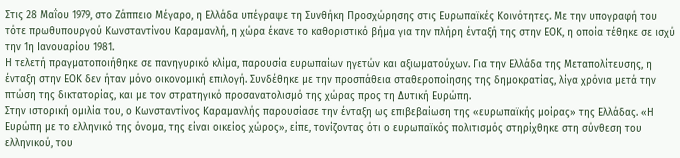Στις 28 Μαΐου 1979, στο Ζάππειο Μέγαρο, η Ελλάδα υπέγραψε τη Συνθήκη Προσχώρησης στις Ευρωπαϊκές Κοινότητες. Με την υπογραφή του τότε πρωθυπουργού Κωνσταντίνου Καραμανλή, η χώρα έκανε το καθοριστικό βήμα για την πλήρη ένταξή της στην ΕΟΚ, η οποία τέθηκε σε ισχύ την 1η Ιανουαρίου 1981.
Η τελετή πραγματοποιήθηκε σε πανηγυρικό κλίμα, παρουσία ευρωπαίων ηγετών και αξιωματούχων. Για την Ελλάδα της Μεταπολίτευσης, η ένταξη στην ΕΟΚ δεν ήταν μόνο οικονομική επιλογή. Συνδέθηκε με την προσπάθεια σταθεροποίησης της δημοκρατίας, λίγα χρόνια μετά την πτώση της δικτατορίας, και με τον στρατηγικό προσανατολισμό της χώρας προς τη Δυτική Ευρώπη.
Στην ιστορική ομιλία του, ο Κωνσταντίνος Καραμανλής παρουσίασε την ένταξη ως επιβεβαίωση της «ευρωπαϊκής μοίρας» της Ελλάδας. «Η Ευρώπη με το ελληνικό της όνομα, της είναι οικείος χώρος», είπε, τονίζοντας ότι ο ευρωπαϊκός πολιτισμός στηρίχθηκε στη σύνθεση του ελληνικού, του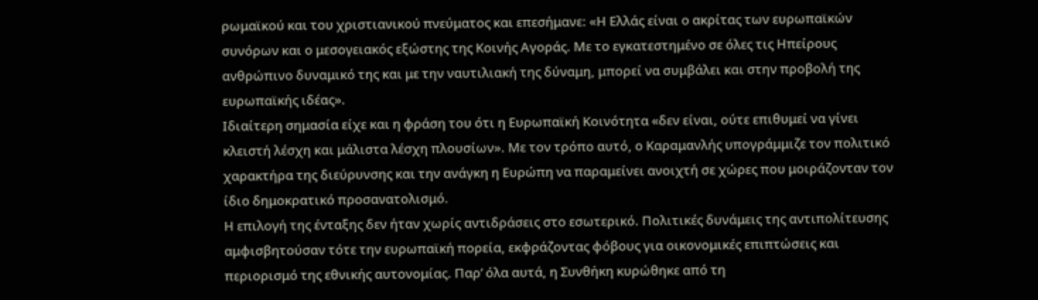ρωμαϊκού και του χριστιανικού πνεύματος και επεσήμανε: «Η Ελλάς είναι ο ακρίτας των ευρωπαϊκών συνόρων και ο μεσογειακός εξώστης της Κοινής Αγοράς. Με το εγκατεστημένο σε όλες τις Ηπείρους ανθρώπινο δυναμικό της και με την ναυτιλιακή της δύναμη, μπορεί να συμβάλει και στην προβολή της ευρωπαϊκής ιδέας».
Ιδιαίτερη σημασία είχε και η φράση του ότι η Ευρωπαϊκή Κοινότητα «δεν είναι, ούτε επιθυμεί να γίνει κλειστή λέσχη και μάλιστα λέσχη πλουσίων». Με τον τρόπο αυτό, ο Καραμανλής υπογράμμιζε τον πολιτικό χαρακτήρα της διεύρυνσης και την ανάγκη η Ευρώπη να παραμείνει ανοιχτή σε χώρες που μοιράζονταν τον ίδιο δημοκρατικό προσανατολισμό.
Η επιλογή της ένταξης δεν ήταν χωρίς αντιδράσεις στο εσωτερικό. Πολιτικές δυνάμεις της αντιπολίτευσης αμφισβητούσαν τότε την ευρωπαϊκή πορεία, εκφράζοντας φόβους για οικονομικές επιπτώσεις και περιορισμό της εθνικής αυτονομίας. Παρ’ όλα αυτά, η Συνθήκη κυρώθηκε από τη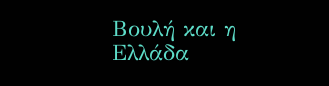Βουλή και η Ελλάδα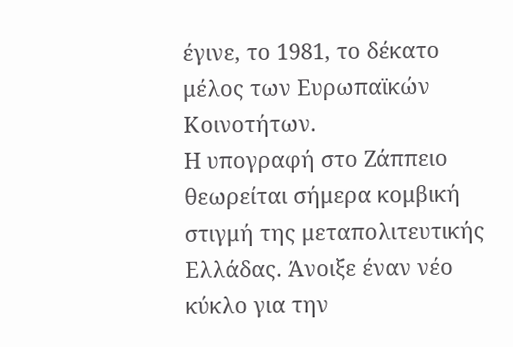έγινε, το 1981, το δέκατο μέλος των Ευρωπαϊκών Κοινοτήτων.
Η υπογραφή στο Ζάππειο θεωρείται σήμερα κομβική στιγμή της μεταπολιτευτικής Ελλάδας. Άνοιξε έναν νέο κύκλο για την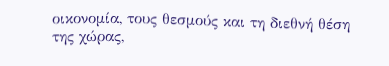οικονομία, τους θεσμούς και τη διεθνή θέση της χώρας,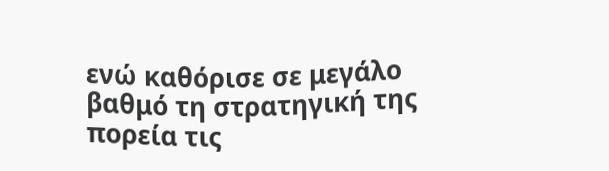ενώ καθόρισε σε μεγάλο βαθμό τη στρατηγική της πορεία τις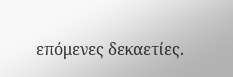επόμενες δεκαετίες.